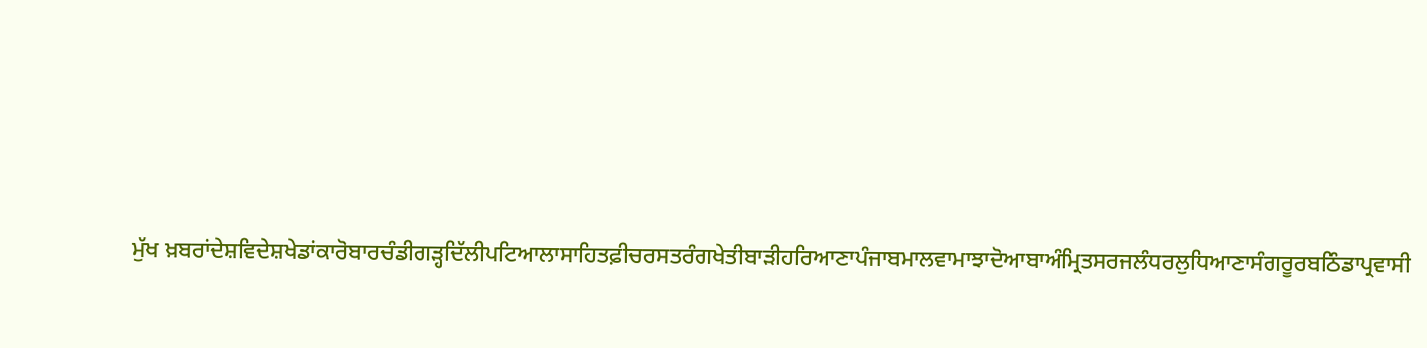ਮੁੱਖ ਖ਼ਬਰਾਂਦੇਸ਼ਵਿਦੇਸ਼ਖੇਡਾਂਕਾਰੋਬਾਰਚੰਡੀਗੜ੍ਹਦਿੱਲੀਪਟਿਆਲਾਸਾਹਿਤਫ਼ੀਚਰਸਤਰੰਗਖੇਤੀਬਾੜੀਹਰਿਆਣਾਪੰਜਾਬਮਾਲਵਾਮਾਝਾਦੋਆਬਾਅੰਮ੍ਰਿਤਸਰਜਲੰਧਰਲੁਧਿਆਣਾਸੰਗਰੂਰਬਠਿੰਡਾਪ੍ਰਵਾਸੀ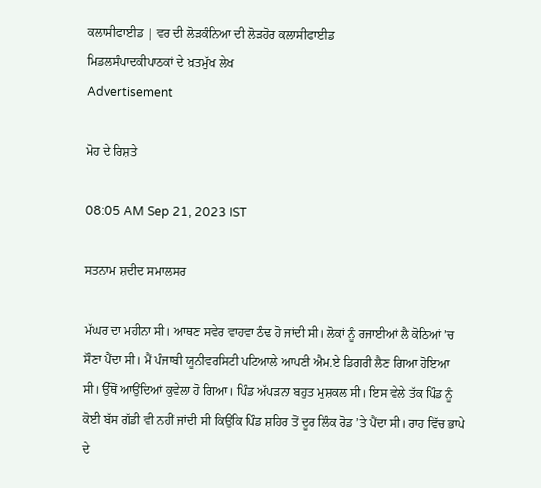ਕਲਾਸੀਫਾਈਡ | ਵਰ ਦੀ ਲੋੜਕੰਨਿਆ ਦੀ ਲੋੜਹੋਰ ਕਲਾਸੀਫਾਈਡ
ਮਿਡਲਸੰਪਾਦਕੀਪਾਠਕਾਂ ਦੇ ਖ਼ਤਮੁੱਖ ਲੇਖ
Advertisement

ਮੋਹ ਦੇ ਰਿਸ਼ਤੇ

08:05 AM Sep 21, 2023 IST

ਸਤਨਾਮ ਸ਼ਦੀਦ ਸਮਾਲਸਰ

ਮੱਘਰ ਦਾ ਮਹੀਨਾ ਸੀ। ਆਥਣ ਸਵੇਰ ਵਾਹਵਾ ਠੰਢ ਹੋ ਜਾਂਦੀ ਸੀ। ਲੋਕਾਂ ਨੂੰ ਰਜਾਈਆਂ ਲੈ ਕੋਠਿਆਂ ’ਚ ਸੌਣਾ ਪੈਂਦਾ ਸੀ। ਮੈਂ ਪੰਜਾਬੀ ਯੂਨੀਵਰਸਿਟੀ ਪਟਿਆਲੇ ਆਪਣੀ ਐਮ.ਏ ਡਿਗਰੀ ਲੈਣ ਗਿਆ ਹੋਇਆ ਸੀ। ਉੱਥੋਂ ਆਉਂਦਿਆਂ ਕੁਵੇਲਾ ਹੋ ਗਿਆ। ਪਿੰਡ ਅੱਪੜਨਾ ਬਹੁਤ ਮੁਸ਼ਕਲ ਸੀ। ਇਸ ਵੇਲੇ ਤੱਕ ਪਿੰਡ ਨੂੰ ਕੋਈ ਬੱਸ ਗੱਡੀ ਵੀ ਨਹੀਂ ਜਾਂਦੀ ਸੀ ਕਿਉਂਕਿ ਪਿੰਡ ਸ਼ਹਿਰ ਤੋਂ ਦੂਰ ਲਿੰਕ ਰੋਡ ’ਤੇ ਪੈਂਦਾ ਸੀ। ਰਾਹ ਵਿੱਚ ਭਾਪੇ ਦੇ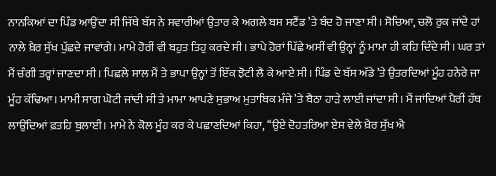ਨਾਨਕਿਆਂ ਦਾ ਪਿੰਡ ਆਉਂਦਾ ਸੀ ਜਿੱਥੇ ਬੱਸ ਨੇ ਸਵਾਰੀਆਂ ਉਤਾਰ ਕੇ ਅਗਲੇ ਬਸ ਸਟੈਂਡ ’ਤੇ ਬੰਦ ਹੋ ਜਾਣਾ ਸੀ। ਸੋਚਿਆ, ਚਲੋ ਰੁਕ ਜਾਂਦੇ ਹਾਂ ਨਾਲੇ ਖ਼ੈਰ ਸੁੱਖ ਪੁੱਛਦੇ ਜਾਵਾਂਗੇ। ਮਾਮੇ ਹੋਰੀਂ ਵੀ ਬਹੁਤ ਤਿਹੁ ਕਰਦੇ ਸੀ। ਭਾਪੇ ਹੋਰਾਂ ਪਿੱਛੇ ਅਸੀਂ ਵੀ ਉਨ੍ਹਾਂ ਨੂੰ ਮਾਮਾ ਹੀ ਕਹਿ ਦਿੰਦੇ ਸੀ। ਘਰ ਤਾਂ ਮੈਂ ਚੰਗੀ ਤਰ੍ਹਾਂ ਜਾਣਦਾ ਸੀ। ਪਿਛਲੇ ਸਾਲ ਮੈਂ ਤੇ ਭਾਪਾ ਉਨ੍ਹਾਂ ਤੋਂ ਇੱਕ ਝੋਟੀ ਲੈ ਕੇ ਆਏ ਸੀ। ਪਿੰਡ ਦੇ ਬੱਸ ਅੱਡੇ ’ਤੇ ਉਤਰਦਿਆਂ ਮੂੰਹ ਹਨੇਰੇ ਜਾ ਮੂੰਹ ਕੱਢਿਆ। ਮਾਮੀ ਸਾਗ ਘੋਟੀ ਜਾਂਦੀ ਸੀ ਤੇ ਮਾਮਾ ਆਪਣੇ ਸੁਭਾਅ ਮੁਤਾਬਿਕ ਮੰਜੇ ’ਤੇ ਬੈਠਾ ਹਾੜੇ ਲਾਈ ਜਾਂਦਾ ਸੀ। ਮੈਂ ਜਾਂਦਿਆਂ ਪੈਰੀਂ ਹੱਥ ਲਾਉਂਦਿਆਂ ਫ਼ਤਹਿ ਬੁਲਾਈ। ਮਾਮੇ ਨੇ ਕੋਲ ਮੂੰਹ ਕਰ ਕੇ ਪਛਾਣਦਿਆਂ ਕਿਹਾ, ‘‘ਉਏ ਦੋਹਤਰਿਆ ਏਸ ਵੇਲੇ ਖ਼ੈਰ ਸੁੱਖ ਐ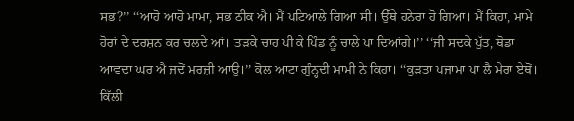ਸਭ?’’ ‘‘ਆਹੋ ਆਹੋ ਮਾਮਾ, ਸਭ ਠੀਕ ਐ। ਮੈਂ ਪਟਿਆਲੇ ਗਿਆ ਸੀ। ਉੱਥੇ ਹਨੇਰਾ ਹੋ ਗਿਆ। ਮੈਂ ਕਿਹਾ, ਮਾਮੇ ਹੋਰਾਂ ਦੇ ਦਰਸ਼ਨ ਕਰ ਚਲਦੇ ਆਂ। ਤੜਕੇ ਚਾਹ ਪੀ ਕੇ ਪਿੰਡ ਨੂੰ ਚਾਲੇ ਪਾ ਦਿਆਂਗੇ।’’ ‘‘ਜੀ ਸਦਕੇ ਪੁੱਤ, ਥੋਡਾ ਆਵਦਾ ਘਰ ਐ ਜਦੋਂ ਮਰਜ਼ੀ ਆਉ।’’ ਕੋਲ ਆਟਾ ਗੁੰਨ੍ਹਦੀ ਮਾਮੀ ਨੇ ਕਿਹਾ। ‘‘ਕੁੜਤਾ ਪਜਾਮਾ ਪਾ ਲੈ ਮੇਰਾ ਏਥੋਂ। ਕਿੱਲੀ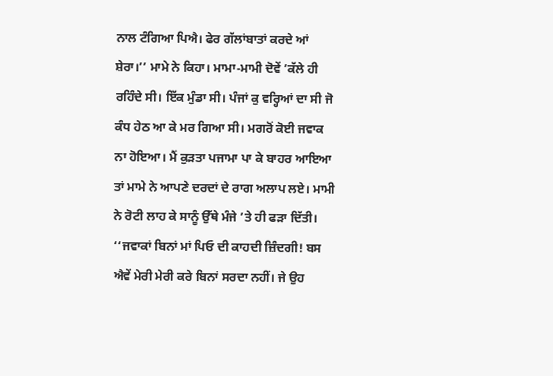ਨਾਲ ਟੰਗਿਆ ਪਿਐ। ਫੇਰ ਗੱਲਾਂਬਾਤਾਂ ਕਰਦੇ ਆਂ ਸ਼ੇਰਾ।’’ ਮਾਮੇ ਨੇ ਕਿਹਾ। ਮਾਮਾ-ਮਾਮੀ ਦੋਵੇਂ ’ਕੱਲੇ ਹੀ ਰਹਿੰਦੇ ਸੀ। ਇੱਕ ਮੁੰਡਾ ਸੀ। ਪੰਜਾਂ ਕੁ ਵਰ੍ਹਿਆਂ ਦਾ ਸੀ ਜੋ ਕੰਧ ਹੇਠ ਆ ਕੇ ਮਰ ਗਿਆ ਸੀ। ਮਗਰੋਂ ਕੋਈ ਜਵਾਕ ਨਾ ਹੋਇਆ। ਮੈਂ ਕੁੜਤਾ ਪਜਾਮਾ ਪਾ ਕੇ ਬਾਹਰ ਆਇਆ ਤਾਂ ਮਾਮੇ ਨੇ ਆਪਣੇ ਦਰਦਾਂ ਦੇ ਰਾਗ ਅਲਾਪ ਲਏ। ਮਾਮੀ ਨੇ ਰੋਟੀ ਲਾਹ ਕੇ ਸਾਨੂੰ ਉੱਥੇ ਮੰਜੇ ’ਤੇ ਹੀ ਫੜਾ ਦਿੱਤੀ। ‘‘ਜਵਾਕਾਂ ਬਿਨਾਂ ਮਾਂ ਪਿਓ ਦੀ ਕਾਹਦੀ ਜ਼ਿੰਦਗੀ! ਬਸ ਐਵੇਂ ਮੇਰੀ ਮੇਰੀ ਕਰੇ ਬਿਨਾਂ ਸਰਦਾ ਨਹੀਂ। ਜੇ ਉਹ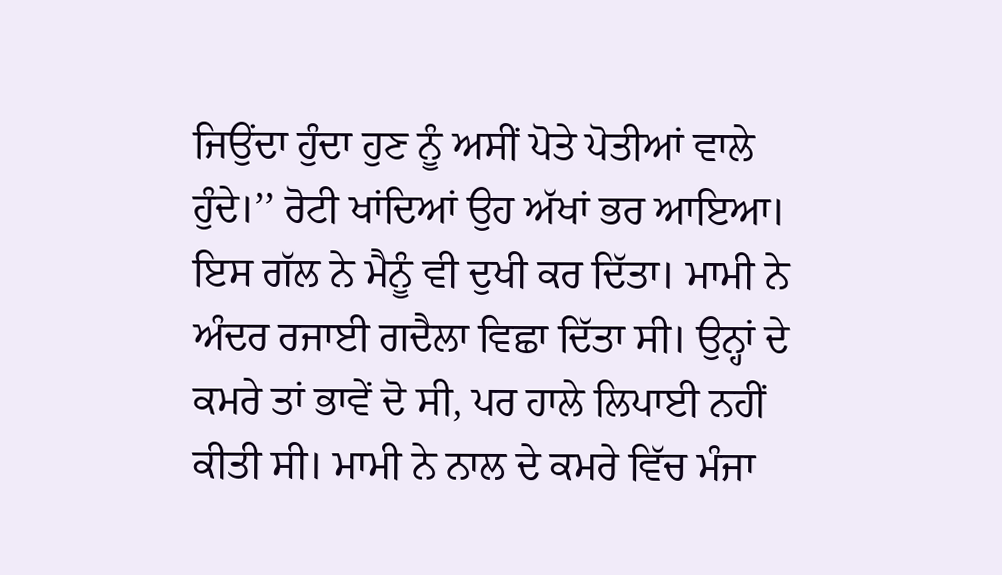ਜਿਉਂਦਾ ਹੁੰਦਾ ਹੁਣ ਨੂੰ ਅਸੀਂ ਪੋਤੇ ਪੋਤੀਆਂ ਵਾਲੇ ਹੁੰਦੇ।’’ ਰੋਟੀ ਖਾਂਦਿਆਂ ਉਹ ਅੱਖਾਂ ਭਰ ਆਇਆ। ਇਸ ਗੱਲ ਨੇ ਮੈਨੂੰ ਵੀ ਦੁਖੀ ਕਰ ਦਿੱਤਾ। ਮਾਮੀ ਨੇ ਅੰਦਰ ਰਜਾਈ ਗਦੈਲਾ ਵਿਛਾ ਦਿੱਤਾ ਸੀ। ਉਨ੍ਹਾਂ ਦੇ ਕਮਰੇ ਤਾਂ ਭਾਵੇਂ ਦੋ ਸੀ, ਪਰ ਹਾਲੇ ਲਿਪਾਈ ਨਹੀਂ ਕੀਤੀ ਸੀ। ਮਾਮੀ ਨੇ ਨਾਲ ਦੇ ਕਮਰੇ ਵਿੱਚ ਮੰਜਾ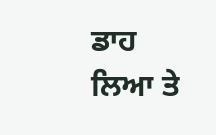ਡਾਹ ਲਿਆ ਤੇ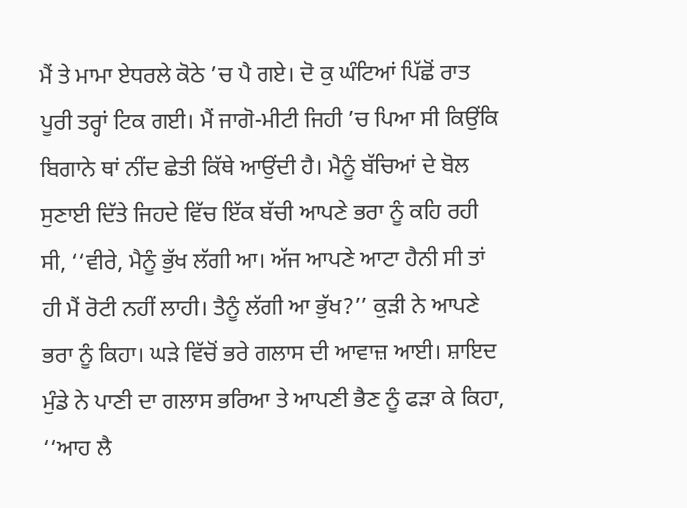ਮੈਂ ਤੇ ਮਾਮਾ ਏਧਰਲੇ ਕੋਠੇ ’ਚ ਪੈ ਗਏ। ਦੋ ਕੁ ਘੰਟਿਆਂ ਪਿੱਛੋਂ ਰਾਤ ਪੂਰੀ ਤਰ੍ਹਾਂ ਟਿਕ ਗਈ। ਮੈਂ ਜਾਗੋ-ਮੀਟੀ ਜਿਹੀ ’ਚ ਪਿਆ ਸੀ ਕਿਉਂਕਿ ਬਿਗਾਨੇ ਥਾਂ ਨੀਂਦ ਛੇਤੀ ਕਿੱਥੇ ਆਉਂਦੀ ਹੈ। ਮੈਨੂੰ ਬੱਚਿਆਂ ਦੇ ਬੋਲ ਸੁਣਾਈ ਦਿੱਤੇ ਜਿਹਦੇ ਵਿੱਚ ਇੱਕ ਬੱਚੀ ਆਪਣੇ ਭਰਾ ਨੂੰ ਕਹਿ ਰਹੀ ਸੀ, ‘‘ਵੀਰੇ, ਮੈਨੂੰ ਭੁੱਖ ਲੱਗੀ ਆ। ਅੱਜ ਆਪਣੇ ਆਟਾ ਹੈਨੀ ਸੀ ਤਾਂ ਹੀ ਮੈਂ ਰੋਟੀ ਨਹੀਂ ਲਾਹੀ। ਤੈਨੂੰ ਲੱਗੀ ਆ ਭੁੱਖ?’’ ਕੁੜੀ ਨੇ ਆਪਣੇ ਭਰਾ ਨੂੰ ਕਿਹਾ। ਘੜੇ ਵਿੱਚੋਂ ਭਰੇ ਗਲਾਸ ਦੀ ਆਵਾਜ਼ ਆਈ। ਸ਼ਾਇਦ ਮੁੰਡੇ ਨੇ ਪਾਣੀ ਦਾ ਗਲਾਸ ਭਰਿਆ ਤੇ ਆਪਣੀ ਭੈਣ ਨੂੰ ਫੜਾ ਕੇ ਕਿਹਾ, ‘‘ਆਹ ਲੈ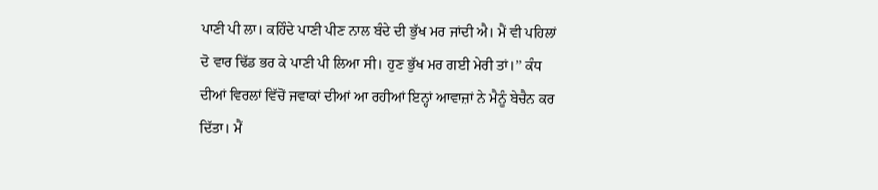ਪਾਣੀ ਪੀ ਲਾ। ਕਹਿੰਦੇ ਪਾਣੀ ਪੀਣ ਨਾਲ ਬੰਦੇ ਦੀ ਭੁੱਖ ਮਰ ਜਾਂਦੀ ਐ। ਮੈਂ ਵੀ ਪਹਿਲਾਂ ਦੋ ਵਾਰ ਢਿੱਡ ਭਰ ਕੇ ਪਾਣੀ ਪੀ ਲਿਆ ਸੀ। ਹੁਣ ਭੁੱਖ ਮਰ ਗਈ ਮੇਰੀ ਤਾਂ।’’ ਕੰਧ ਦੀਆਂ ਵਿਰਲਾਂ ਵਿੱਚੋਂ ਜਵਾਕਾਂ ਦੀਆਂ ਆ ਰਹੀਆਂ ਇਨ੍ਹਾਂ ਆਵਾਜ਼ਾਂ ਨੇ ਮੈਨੂੰ ਬੇਚੈਨ ਕਰ ਦਿੱਤਾ। ਮੈਂ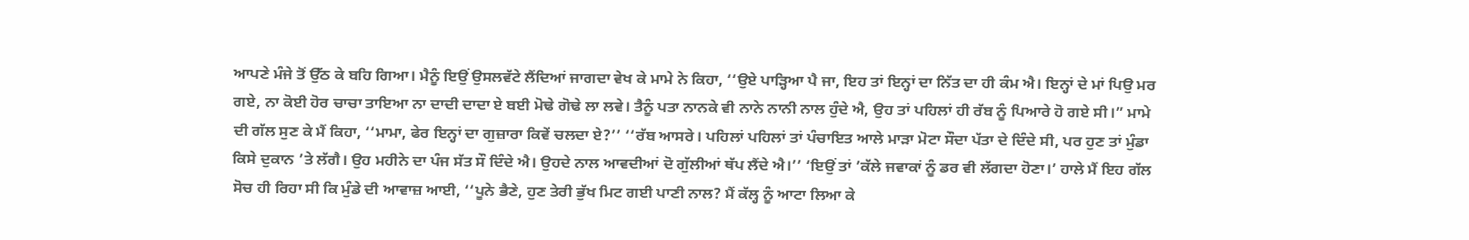ਆਪਣੇ ਮੰਜੇ ਤੋਂ ਉੱਠ ਕੇ ਬਹਿ ਗਿਆ। ਮੈਨੂੰ ਇਉਂ ਉਸਲਵੱਟੇ ਲੈਂਦਿਆਂ ਜਾਗਦਾ ਵੇਖ ਕੇ ਮਾਮੇ ਨੇ ਕਿਹਾ, ‘‘ਉਏ ਪਾੜ੍ਹਿਆ ਪੈ ਜਾ, ਇਹ ਤਾਂ ਇਨ੍ਹਾਂ ਦਾ ਨਿੱਤ ਦਾ ਹੀ ਕੰਮ ਐ। ਇਨ੍ਹਾਂ ਦੇ ਮਾਂ ਪਿਉ ਮਰ ਗਏ, ਨਾ ਕੋਈ ਹੋਰ ਚਾਚਾ ਤਾਇਆ ਨਾ ਦਾਦੀ ਦਾਦਾ ਏ ਬਈ ਮੋਢੇ ਗੋਢੇ ਲਾ ਲਵੇ। ਤੈਨੂੰ ਪਤਾ ਨਾਨਕੇ ਵੀ ਨਾਨੇ ਨਾਨੀ ਨਾਲ ਹੁੰਦੇ ਐ, ਉਹ ਤਾਂ ਪਹਿਲਾਂ ਹੀ ਰੱਬ ਨੂੰ ਪਿਆਰੇ ਹੋ ਗਏ ਸੀ।” ਮਾਮੇ ਦੀ ਗੱਲ ਸੁਣ ਕੇ ਮੈਂ ਕਿਹਾ, ‘‘ਮਾਮਾ, ਫੇਰ ਇਨ੍ਹਾਂ ਦਾ ਗੁਜ਼ਾਰਾ ਕਿਵੇਂ ਚਲਦਾ ਏ?’’ ‘‘ਰੱਬ ਆਸਰੇ। ਪਹਿਲਾਂ ਪਹਿਲਾਂ ਤਾਂ ਪੰਚਾਇਤ ਆਲੇ ਮਾੜਾ ਮੋਟਾ ਸੌਦਾ ਪੱਤਾ ਦੇ ਦਿੰਦੇ ਸੀ, ਪਰ ਹੁਣ ਤਾਂ ਮੁੰਡਾ ਕਿਸੇ ਦੁਕਾਨ ’ਤੇ ਲੱਗੈ। ਉਹ ਮਹੀਨੇ ਦਾ ਪੰਜ ਸੱਤ ਸੌ ਦਿੰਦੇ ਐ। ਉਹਦੇ ਨਾਲ ਆਵਦੀਆਂ ਦੋ ਗੁੱਲੀਆਂ ਥੱਪ ਲੈਂਦੇ ਐ।’’ ‘ਇਉਂ ਤਾਂ ’ਕੱਲੇ ਜਵਾਕਾਂ ਨੂੰ ਡਰ ਵੀ ਲੱਗਦਾ ਹੋਣਾ।’ ਹਾਲੇ ਮੈਂ ਇਹ ਗੱਲ ਸੋਚ ਹੀ ਰਿਹਾ ਸੀ ਕਿ ਮੁੰਡੇ ਦੀ ਆਵਾਜ਼ ਆਈ, ‘‘ਪੂਨੇ ਭੈਣੇ, ਹੁਣ ਤੇਰੀ ਭੁੱਖ ਮਿਟ ਗਈ ਪਾਣੀ ਨਾਲ? ਮੈਂ ਕੱਲ੍ਹ ਨੂੰ ਆਟਾ ਲਿਆ ਕੇ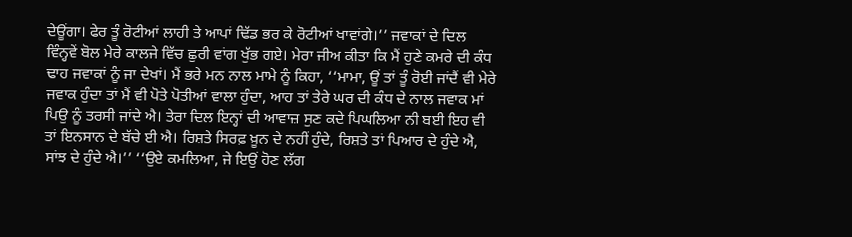ਦੇਊਂਗਾ। ਫੇਰ ਤੂੰ ਰੋਟੀਆਂ ਲਾਹੀ ਤੇ ਆਪਾਂ ਢਿੱਡ ਭਰ ਕੇ ਰੋਟੀਆਂ ਖਾਵਾਂਗੇ।’’ ਜਵਾਕਾਂ ਦੇ ਦਿਲ ਵਿੰਨ੍ਹਵੇਂ ਬੋਲ ਮੇਰੇ ਕਾਲਜੇ ਵਿੱਚ ਛੁਰੀ ਵਾਂਗ ਖੁੱਭ ਗਏ। ਮੇਰਾ ਜੀਅ ਕੀਤਾ ਕਿ ਮੈਂ ਹੁਣੇ ਕਮਰੇ ਦੀ ਕੰਧ ਢਾਹ ਜਵਾਕਾਂ ਨੂੰ ਜਾ ਦੇਖਾਂ। ਮੈਂ ਭਰੇ ਮਨ ਨਾਲ ਮਾਮੇ ਨੂੰ ਕਿਹਾ, ‘‘ਮਾਮਾ, ਊਂ ਤਾਂ ਤੂੰ ਰੋਈ ਜਾਂਦੈਂ ਵੀ ਮੇਰੇ ਜਵਾਕ ਹੁੰਦਾ ਤਾਂ ਮੈਂ ਵੀ ਪੋਤੇ ਪੋਤੀਆਂ ਵਾਲਾ ਹੁੰਦਾ, ਆਹ ਤਾਂ ਤੇਰੇ ਘਰ ਦੀ ਕੰਧ ਦੇ ਨਾਲ ਜਵਾਕ ਮਾਂ ਪਿਉ ਨੂੰ ਤਰਸੀ ਜਾਂਦੇ ਐ। ਤੇਰਾ ਦਿਲ ਇਨ੍ਹਾਂ ਦੀ ਆਵਾਜ਼ ਸੁਣ ਕਦੇ ਪਿਘਲਿਆ ਨੀ ਬਈ ਇਹ ਵੀ ਤਾਂ ਇਨਸਾਨ ਦੇ ਬੱਚੇ ਈ ਐ। ਰਿਸ਼ਤੇ ਸਿਰਫ਼ ਖ਼ੂਨ ਦੇ ਨਹੀਂ ਹੁੰਦੇ, ਰਿਸ਼ਤੇ ਤਾਂ ਪਿਆਰ ਦੇ ਹੁੰਦੇ ਐ, ਸਾਂਝ ਦੇ ਹੁੰਦੇ ਐ।’’ ‘‘ਉਏ ਕਮਲਿਆ, ਜੇ ਇਉਂ ਹੋਣ ਲੱਗ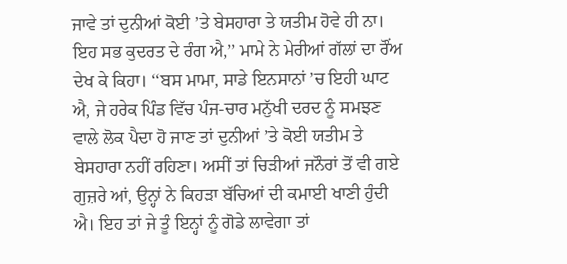ਜਾਵੇ ਤਾਂ ਦੁਨੀਆਂ ਕੋਈ ’ਤੇ ਬੇਸਹਾਰਾ ਤੇ ਯਤੀਮ ਹੋਵੇ ਹੀ ਨਾ। ਇਹ ਸਭ ਕੁਦਰਤ ਦੇ ਰੰਗ ਐ,’’ ਮਾਮੇ ਨੇ ਮੇਰੀਆਂ ਗੱਲਾਂ ਦਾ ਰੌਂਅ ਦੇਖ ਕੇ ਕਿਹਾ। ‘‘ਬਸ ਮਾਮਾ, ਸਾਡੇ ਇਨਸਾਨਾਂ ’ਚ ਇਹੀ ਘਾਟ ਐ, ਜੇ ਹਰੇਕ ਪਿੰਡ ਵਿੱਚ ਪੰਜ-ਚਾਰ ਮਨੁੱਖੀ ਦਰਦ ਨੂੰ ਸਮਝਣ ਵਾਲੇ ਲੋਕ ਪੈਦਾ ਹੋ ਜਾਣ ਤਾਂ ਦੁਨੀਆਂ ’ਤੇ ਕੋਈ ਯਤੀਮ ਤੇ ਬੇਸਹਾਰਾ ਨਹੀਂ ਰਹਿਣਾ। ਅਸੀਂ ਤਾਂ ਚਿੜੀਆਂ ਜਨੌਰਾਂ ਤੋਂ ਵੀ ਗਏ ਗੁਜ਼ਰੇ ਆਂ, ਉਨ੍ਹਾਂ ਨੇ ਕਿਹੜਾ ਬੱਚਿਆਂ ਦੀ ਕਮਾਈ ਖਾਣੀ ਹੁੰਦੀ ਐ। ਇਹ ਤਾਂ ਜੇ ਤੂੰ ਇਨ੍ਹਾਂ ਨੂੰ ਗੋਡੇ ਲਾਵੇਗਾ ਤਾਂ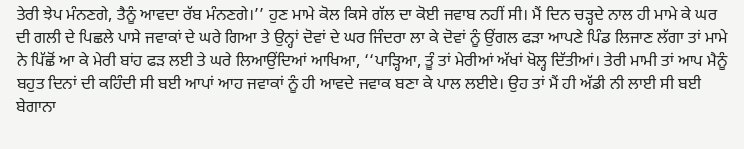ਤੇਰੀ ਝੇਪ ਮੰਨਣਗੇ, ਤੈਨੂੰ ਆਵਦਾ ਰੱਬ ਮੰਨਣਗੇ।’’ ਹੁਣ ਮਾਮੇ ਕੋਲ ਕਿਸੇ ਗੱਲ ਦਾ ਕੋਈ ਜਵਾਬ ਨਹੀਂ ਸੀ। ਮੈਂ ਦਿਨ ਚੜ੍ਹਦੇ ਨਾਲ ਹੀ ਮਾਮੇ ਕੇ ਘਰ ਦੀ ਗਲੀ ਦੇ ਪਿਛਲੇ ਪਾਸੇ ਜਵਾਕਾਂ ਦੇ ਘਰੇ ਗਿਆ ਤੇ ਉਨ੍ਹਾਂ ਦੋਵਾਂ ਦੇ ਘਰ ਜਿੰਦਰਾ ਲਾ ਕੇ ਦੋਵਾਂ ਨੂੰ ਉਂਗਲ ਫੜਾ ਆਪਣੇ ਪਿੰਡ ਲਿਜਾਣ ਲੱਗਾ ਤਾਂ ਮਾਮੇ ਨੇ ਪਿੱਛੋਂ ਆ ਕੇ ਮੇਰੀ ਬਾਂਹ ਫੜ ਲਈ ਤੇ ਘਰੇ ਲਿਆਉਂਦਿਆਂ ਆਖਿਆ, ‘‘ਪਾੜ੍ਹਿਆ, ਤੂੰ ਤਾਂ ਮੇਰੀਆਂ ਅੱਖਾਂ ਖੋਲ੍ਹ ਦਿੱਤੀਆਂ। ਤੇਰੀ ਮਾਮੀ ਤਾਂ ਆਪ ਮੈਨੂੰ ਬਹੁਤ ਦਿਨਾਂ ਦੀ ਕਹਿੰਦੀ ਸੀ ਬਈ ਆਪਾਂ ਆਹ ਜਵਾਕਾਂ ਨੂੰ ਹੀ ਆਵਦੇ ਜਵਾਕ ਬਣਾ ਕੇ ਪਾਲ ਲਈਏ। ਉਹ ਤਾਂ ਮੈਂ ਹੀ ਅੱਡੀ ਨੀ ਲਾਈ ਸੀ ਬਈ ਬੇਗਾਨਾ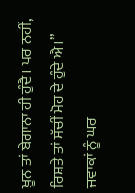ਖ਼ੂਨ ਤਾਂ ਬੇਗਾਨਾ ਹੀ ਹੁੰਦੈ। ਪਰ ਨਹੀਂ, ਰਿਸ਼ਤੇ ਤਾਂ ਸੱਚੀਂ ਮੋਹ ਦੇ ਹੁੰਦੇ ਐ।” ਜਵਾਕਾਂ ਨੂੰ ਘਰ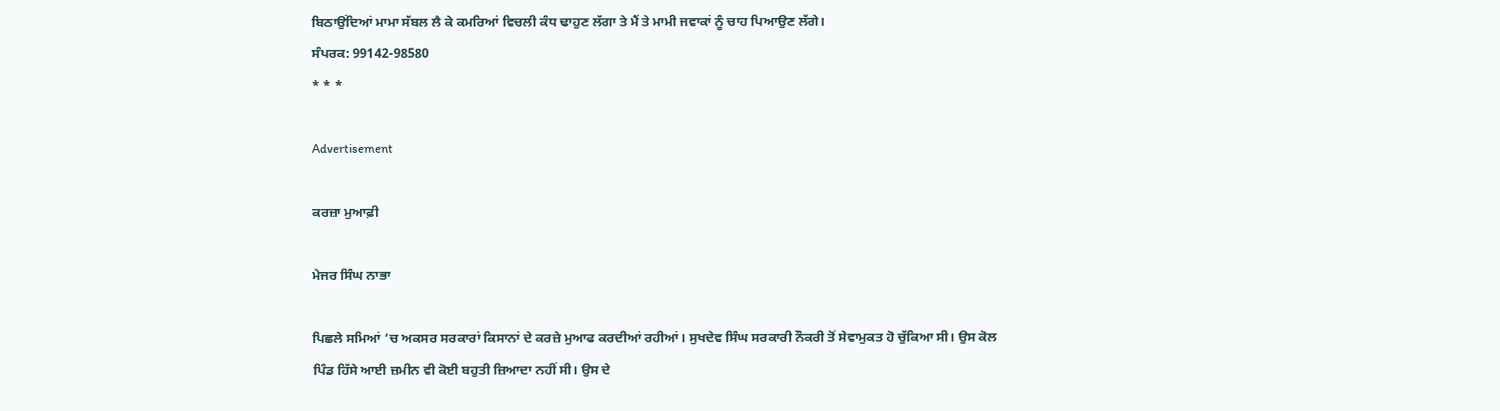ਬਿਠਾਉਂਦਿਆਂ ਮਾਮਾ ਸੱਬਲ ਲੈ ਕੇ ਕਮਰਿਆਂ ਵਿਚਲੀ ਕੰਧ ਢਾਹੁਣ ਲੱਗਾ ਤੇ ਮੈਂ ਤੇ ਮਾਮੀ ਜਵਾਕਾਂ ਨੂੰ ਚਾਹ ਪਿਆਉਣ ਲੱਗੇ।
ਸੰਪਰਕ: 99142-98580
* * *

Advertisement

ਕਰਜ਼ਾ ਮੁਆਫ਼ੀ

ਮੇਜਰ ਸਿੰਘ ਨਾਭਾ

ਪਿਛਲੇ ਸਮਿਆਂ ’ਚ ਅਕਸਰ ਸਰਕਾਰਾਂ ਕਿਸਾਨਾਂ ਦੇ ਕਰਜ਼ੇ ਮੁਆਫ ਕਰਦੀਆਂ ਰਹੀਆਂ। ਸੁਖਦੇਵ ਸਿੰਘ ਸਰਕਾਰੀ ਨੌਕਰੀ ਤੋਂ ਸੇਵਾਮੁਕਤ ਹੋ ਚੁੱਕਿਆ ਸੀ। ਉਸ ਕੋਲ ਪਿੰਡ ਹਿੱਸੇ ਆਈ ਜ਼ਮੀਨ ਵੀ ਕੋਈ ਬਹੁਤੀ ਜ਼ਿਆਦਾ ਨਹੀਂ ਸੀ। ਉਸ ਦੇ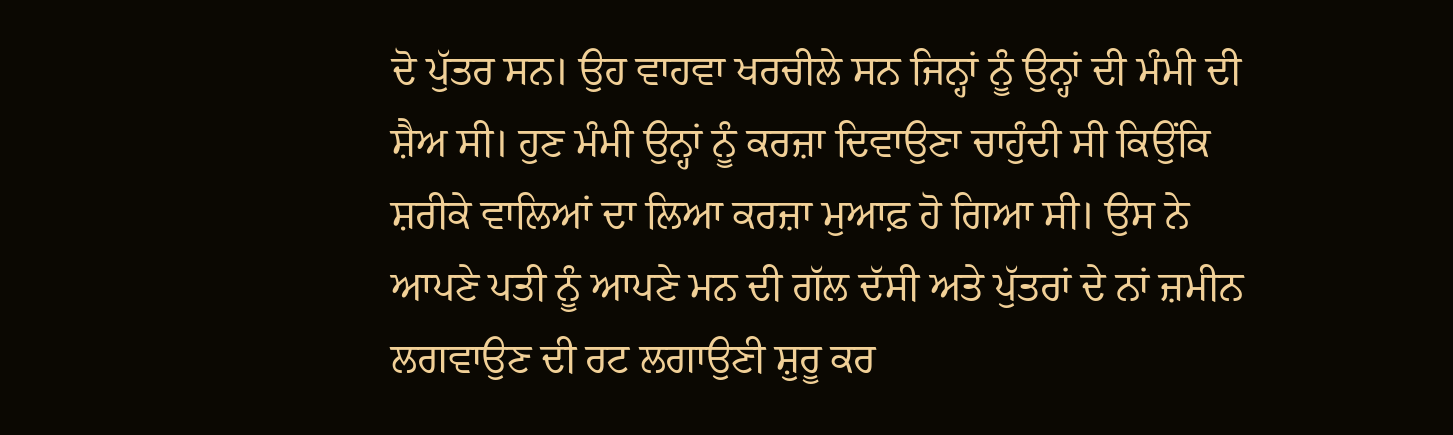ਦੋ ਪੁੱਤਰ ਸਨ। ਉਹ ਵਾਹਵਾ ਖਰਚੀਲੇ ਸਨ ਜਿਨ੍ਹਾਂ ਨੂੰ ਉਨ੍ਹਾਂ ਦੀ ਮੰਮੀ ਦੀ ਸ਼ੈਅ ਸੀ। ਹੁਣ ਮੰਮੀ ਉਨ੍ਹਾਂ ਨੂੰ ਕਰਜ਼ਾ ਦਿਵਾਉਣਾ ਚਾਹੁੰਦੀ ਸੀ ਕਿਉਂਕਿ ਸ਼ਰੀਕੇ ਵਾਲਿਆਂ ਦਾ ਲਿਆ ਕਰਜ਼ਾ ਮੁਆਫ਼ ਹੋ ਗਿਆ ਸੀ। ਉਸ ਨੇ ਆਪਣੇ ਪਤੀ ਨੂੰ ਆਪਣੇ ਮਨ ਦੀ ਗੱਲ ਦੱਸੀ ਅਤੇ ਪੁੱਤਰਾਂ ਦੇ ਨਾਂ ਜ਼ਮੀਨ ਲਗਵਾਉਣ ਦੀ ਰਟ ਲਗਾਉਣੀ ਸ਼ੁਰੂ ਕਰ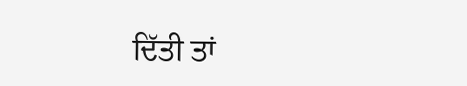ਦਿੱਤੀ ਤਾਂ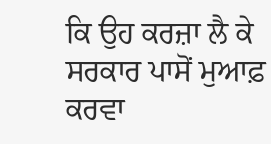ਕਿ ਉਹ ਕਰਜ਼ਾ ਲੈ ਕੇ ਸਰਕਾਰ ਪਾਸੋਂ ਮੁਆਫ਼ ਕਰਵਾ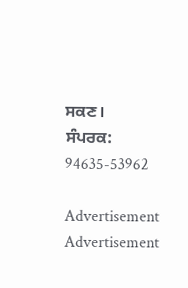ਸਕਣ।
ਸੰਪਰਕ: 94635-53962

Advertisement
Advertisement